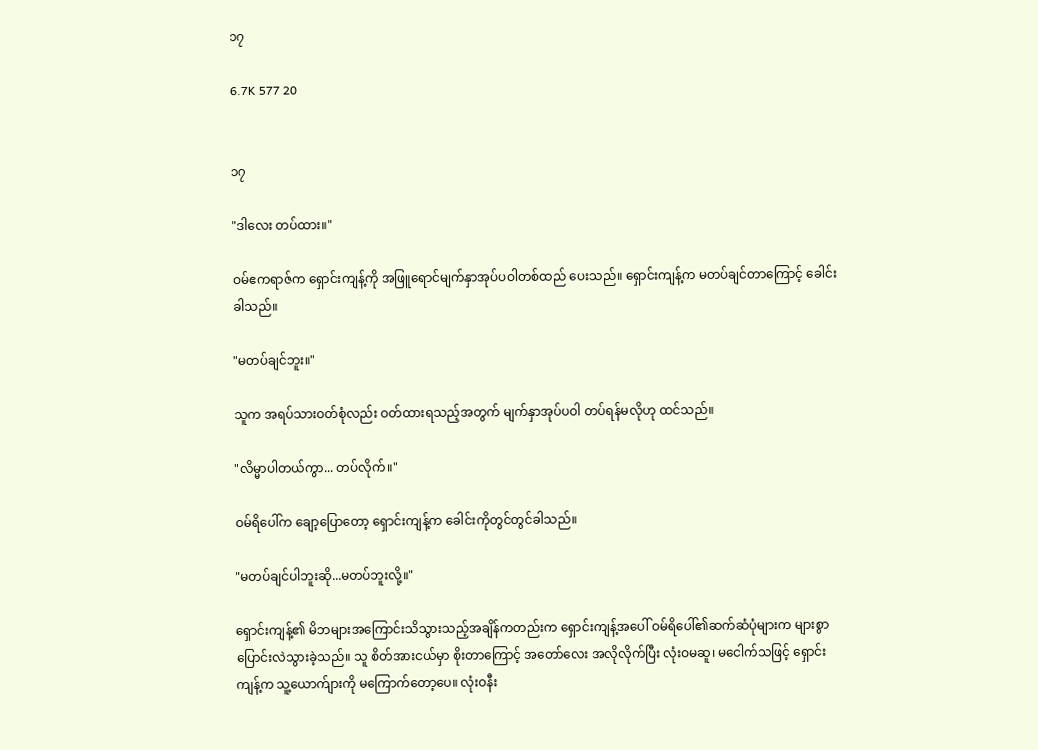၁၇

6.7K 577 20


၁၇

"ဒါလေး တပ်ထား။"

ဝမ်ဧကရာဇ်က ရှောင်းကျန့်ကို အဖြူရောင်မျက်နှာအုပ်ပဝါတစ်ထည် ပေးသည်။ ရှောင်းကျန့်က မတပ်ချင်တာကြောင့် ခေါင်းခါသည်။

"မတပ်ချင်ဘူး။"

သူက အရပ်သားဝတ်စုံလည်း ဝတ်ထားရသည့်အတွက် မျက်နှာအုပ်ပဝါ တပ်ရန်မလိုဟု ထင်သည်။

"လိမ္မာပါတယ်ကွာ... တပ်လိုက်။"

ဝမ်ရိပေါ်က ချော့ပြောတော့ ရှောင်းကျန့်က ခေါင်းကိုတွင်တွင်ခါသည်။

"မတပ်ချင်ပါဘူးဆို...မတပ်ဘူးလို့။"

ရှောင်းကျန့်၏ မိဘများအကြောင်းသိသွားသည့်အချိန်ကတည်းက ရှောင်းကျန့်အပေါ် ဝမ်ရိပေါ်၏ဆက်ဆံပုံများက များစွာ ပြောင်းလဲသွားခဲ့သည်။ သူ စိတ်အားငယ်မှာ စိုးတာကြောင့် အတော်လေး အလိုလိုက်ပြီး လုံးဝမဆူ၊ မငေါက်သဖြင့် ရှောင်းကျန့်က သူ့ယောက်ျားကို မကြောက်တော့ပေ။ လုံးဝနီး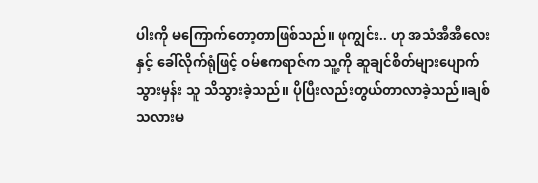ပါးကို မကြောက်တော့တာဖြစ်သည်။ ဖုကျွင်း.. ဟု အသံအီအီလေးနှင့် ခေါ်လိုက်ရုံဖြင့် ဝမ်ဧကရာဇ်က သူ့ကို ဆူချင်စိတ်များပျောက်သွားမှန်း သူ သိသွားခဲ့သည်။ ပိုပြီးလည်းတွယ်တာလာခဲ့သည်။ချစ်သလားမ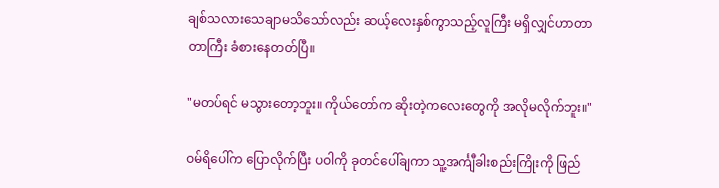ချစ်သလားသေချာမသိသော်လည်း ဆယ့်လေးနှစ်ကွာသည့်လူကြီး မရှိလျှင်ဟာတာတာကြီး ခံစားနေတတ်ပြီ။

"မတပ်ရင် မသွားတော့ဘူး။ ကိုယ်တော်က ဆိုးတဲ့ကလေးတွေကို အလိုမလိုက်ဘူး။"

ဝမ်ရိပေါ်က ပြောလိုက်ပြီး ပဝါကို ခုတင်ပေါ်ချကာ သူ့အင်္ကျီခါးစည်းကြိုးကို ဖြည်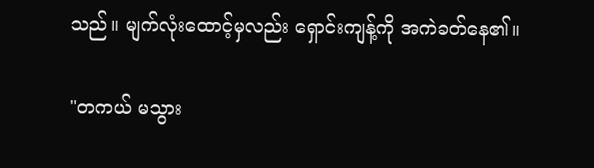သည်။ မျက်လုံးထောင့်မှလည်း ရှောင်းကျန့်ကို အကဲခတ်နေ၏။

"တကယ် မသွား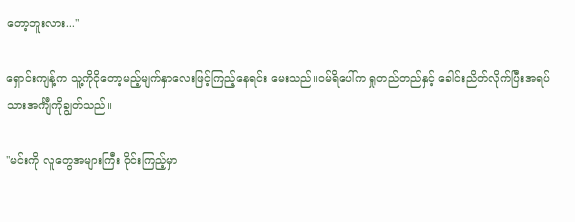တော့ဘူးလား..."

ရှောင်းကျန့်က သူ့ကိုငိုတော့မည့်မျက်နှာလေးဖြင့်ကြည့်နေရင်း မေးသည်။ဝမ်ရိပေါ်က ရှုတည်တည်နှင့် ခေါင်းညိတ်လိုက်ပြီးအရပ်သားအင်္ကျီကိုချွတ်သည်။

"မင်းကို လူတွေအများကြီး ဝိုင်းကြည့်မှာ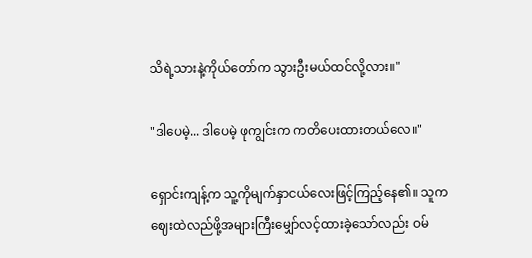သိရဲ့သားနဲ့ကိုယ်တော်က သွားဦးမယ်ထင်လို့လား။"

"ဒါပေမဲ့... ဒါပေမဲ့ ဖုကျွင်းက ကတိပေးထားတယ်လေ။"

ရှောင်းကျန့်က သူ့ကိုမျက်နှာငယ်လေးဖြင့်ကြည့်နေ၏။ သူက ဈေးထဲလည်ဖို့အများကြီးမျှော်လင့်ထားခဲ့သော်လည်း ဝမ်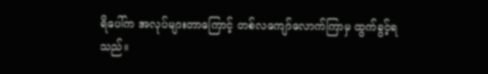ရိပေါ်က အလုပ်များတာကြောင့် တစ်လကျော်လောက်ကြာမှ ထွက်ခွင့်ရသည်။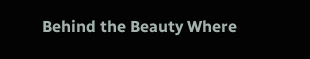Behind the Beauty Where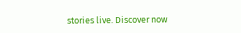stories live. Discover now